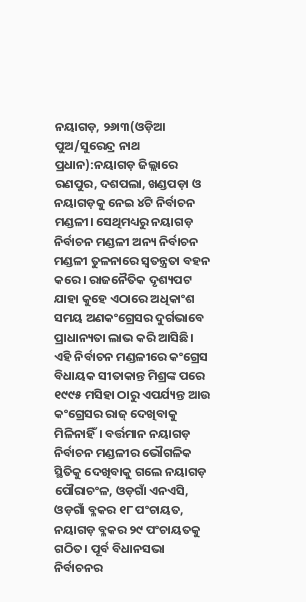ନୟାଗଡ଼, ୨୬ା୩(ଓଡ଼ିଆ ପୁଅ/ସୁରେନ୍ଦ୍ର ନାଥ ପ୍ରଧାନ):ନୟାଗଡ଼ ଜିଲ୍ଲାରେ ରଣପୁର, ଦଶପଲା, ଖଣ୍ଡପଡ଼ା ଓ ନୟାଗଡ଼କୁ ନେଇ ୪ଟି ନିର୍ବାଚନ ମଣ୍ଡଳୀ। ସେଥିମଧ୍ୟରୁ ନୟାଗଡ଼ ନିର୍ବାଚନ ମଣ୍ଡଳୀ ଅନ୍ୟ ନିର୍ବାଚନ ମଣ୍ଡଳୀ ତୁଳନାରେ ସ୍ୱତନ୍ତ୍ରତା ବହନ କରେ। ରାଜନୈତିକ ଦୃଶ୍ୟପଟ ଯାହା କୁହେ ଏଠାରେ ଅଧିକାଂଶ ସମୟ ଅଣକଂଗ୍ରେସର ଦୁର୍ଗଭାବେ ପ୍ରାଧାନ୍ୟତା ଲାଭ କରି ଆସିଛି। ଏହି ନିର୍ବାଚନ ମଣ୍ଡଳୀରେ କଂଗ୍ରେସ ବିଧାୟକ ସୀତାକାନ୍ତ ମିଶ୍ରଙ୍କ ପରେ ୧୯୯୫ ମସିହା ଠାରୁ ଏପର୍ଯ୍ୟନ୍ତ ଆଉ କଂଗ୍ରେସର ରାଜ୍ ଦେଖିବାକୁ ମିଳିନାହିଁ। ବର୍ତ୍ତମାନ ନୟାଗଡ଼ ନିର୍ବାଚନ ମଣ୍ଡଳୀର ଭୌଗଳିକ ସ୍ଥିତିକୁ ଦେଖିବାକୁ ଗଲେ ନୟାଗଡ଼ ପୌରାଚଂଳ, ଓଡ଼ଗାଁ ଏନଏସି, ଓଡ଼ଗାଁ ବ୍ଳକର ୧୮ ପଂଚାୟତ, ନୟାଗଡ଼ ବ୍ଳକର ୨୯ ପଂଚାୟତକୁ ଗଠିତ। ପୂର୍ବ ବିଧାନସଭା ନିର୍ବାଚନର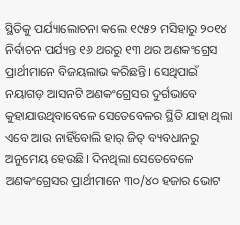ସ୍ଥିତିକୁ ପର୍ଯ୍ୟାଲୋଚନା କଲେ ୧୯୫୨ ମସିହାରୁ ୨୦୧୪ ନିର୍ବାଚନ ପର୍ଯ୍ୟନ୍ତ ୧୬ ଥରରୁ ୧୩ ଥର ଅଣକଂଗ୍ରେସ ପ୍ରାର୍ଥୀମାନେ ବିଜୟଲାଭ କରିଛନ୍ତି। ସେଥିପାଇଁ ନୟାଗଡ଼ ଆସନଟି ଅଣକଂଗ୍ରେସର ଦୁର୍ଗଭାବେ କୁହାଯାଉଥିବାବେଳେ ସେତେବେଳର ସ୍ଥିତି ଯାହା ଥିଲା ଏବେ ଆଉ ନାହିଁବୋଲି ହାର୍ ଜିତ୍ ବ୍ୟବଧାନରୁ ଅନୁମେୟ ହେଉଛି। ଦିନଥିଲା ସେତେବେଳେ ଅଣକଂଗ୍ରେସର ପ୍ରାର୍ଥୀମାନେ ୩୦/୪୦ ହଜାର ଭୋଟ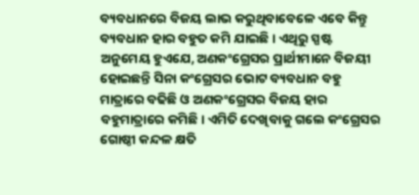ବ୍ୟବଧାନରେ ବିଜୟ ଲାଭ କରୁଥିବାବେଳେ ଏବେ କିନ୍ତୁ ବ୍ୟବଧାନ ହାର ବହୁତ କମି ଯାଇଛି। ଏଥିରୁ ସ୍ପଷ୍ଟ ଅନୁମେୟ ହୁଏଯେ, ଅଣକଂଗ୍ରେସର ପ୍ରାର୍ଥୀମାନେ ବିଜୟୀ ହୋଇଛନ୍ତି ସିନା କଂଗ୍ରେସର ଭୋଟ ବ୍ୟବଧାନ ବହୁ ମାତ୍ରାରେ ବଢିଛି ଓ ଅଣକଂଗ୍ରେସର ବିଜୟ ହାର ବହୁମାତ୍ରାରେ କମିଛି। ଏମିତି ଦେଖିବାକୁ ଗଲେ କଂଗ୍ରେସର ଗୋଷ୍ଠୀ କନ୍ଦଳ କ୍ଷତି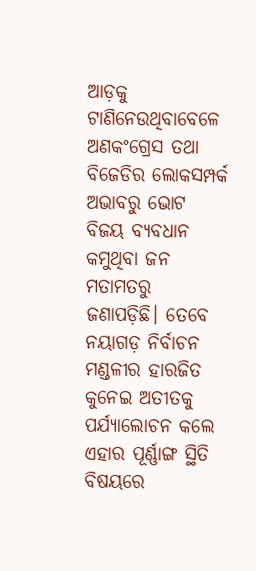ଆଡ଼କୁ ଟାଣିନେଉଥିବାବେଳେ ଅଣକଂଗ୍ରେସ ତଥା ବିଜେଡିର ଲୋକସମ୍ପର୍କ ଅଭାବରୁ ଭୋଟ ବିଜୟ ବ୍ୟବଧାନ କମୁଥିବା ଜନ ମତାମତରୁ ଜଣାପଡ଼ିଛି। ତେବେ ନୟାଗଡ଼ ନିର୍ବାଚନ ମଣ୍ଡଳୀର ହାରଜିତ କୁନେଇ ଅତୀତକୁ ପର୍ଯ୍ୟାଲୋଚନ କଲେ ଏହାର ପୂର୍ଣ୍ଣାଙ୍ଗ ସ୍ଥିତି ବିଷୟରେ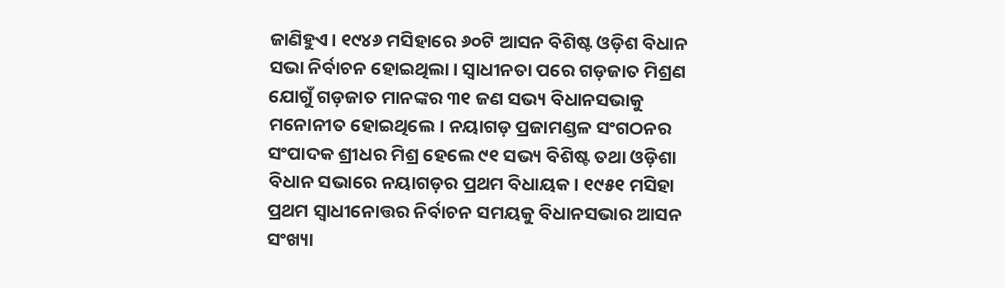ଜାଣିହୁଏ। ୧୯୪୬ ମସିହାରେ ୬୦ଟି ଆସନ ବିଶିଷ୍ଟ ଓଡ଼ିଶ ବିଧାନ ସଭା ନିର୍ବାଚନ ହୋଇଥିଲା। ସ୍ୱାଧୀନତା ପରେ ଗଡ଼ଜାତ ମିଶ୍ରଣ ଯୋଗୁଁ ଗଡ଼ଜାତ ମାନଙ୍କର ୩୧ ଜଣ ସଭ୍ୟ ବିଧାନସଭାକୁ ମନୋନୀତ ହୋଇଥିଲେ। ନୟାଗଡ଼ ପ୍ରଜାମଣ୍ଡଳ ସଂଗଠନର ସଂପାଦକ ଶ୍ରୀଧର ମିଶ୍ର ହେଲେ ୯୧ ସଭ୍ୟ ବିଶିଷ୍ଟ ତଥା ଓଡ଼ିଶା ବିଧାନ ସଭାରେ ନୟାଗଡ଼ର ପ୍ରଥମ ବିଧାୟକ। ୧୯୫୧ ମସିହା ପ୍ରଥମ ସ୍ୱାଧୀନୋତ୍ତର ନିର୍ବାଚନ ସମୟକୁ ବିଧାନସଭାର ଆସନ ସଂଖ୍ୟା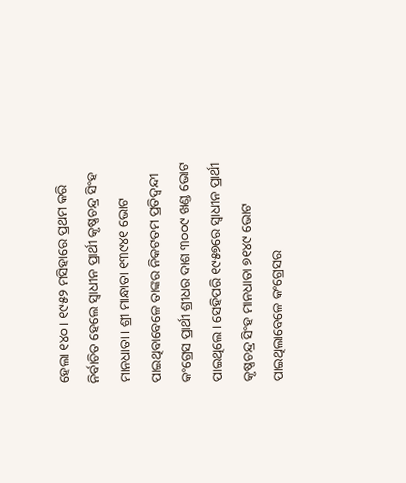ହେଲା ୧୪୦। ୧୯୫୨ ମସିହାରେ ପ୍ରଥମ କରି ନିର୍ବାଚିତ ହେଲେ ସ୍ୱାଧୀନ ପ୍ରାର୍ଥୀ କୃଷ୍ଣଚନ୍ଦ୍ର ସିଂହ ମାନଧାତା। ଶ୍ରୀ ମାନ୍ଧାତା ୧୩୯୪୧ ଭୋଟ ପାଇଥିବାବେଳେ ତାଙ୍କର ନିକଟତମ ପ୍ରତିଦ୍ୱନ୍ଦୀ କଂଗ୍ରେସ ପ୍ରାର୍ଥୀ ଶ୍ରୀଧର ଦାଶ ୩୦୦୯ ଖଣ୍ଡ ଭୋଟ ପାଇଥିଲେ। ସେହିପରି ୧୯୫୭ରେ ସ୍ୱାଧୀନ ପ୍ରାର୍ଥୀ କୃଷ୍ଣଚନ୍ଦ୍ର ସିଂହ ମାନଧାତା ୭୧୪୯ ଭୋଟ ପାଇଥିଲାବେଳେ କଂଗ୍ରେସର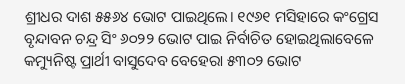ଶ୍ରୀଧର ଦାଶ ୫୫୬୪ ଭୋଟ ପାଇଥିଲେ। ୧୯୬୧ ମସିହାରେ କଂଗ୍ରେସ ବୃନ୍ଦାବନ ଚନ୍ଦ୍ର ସିଂ ୬୦୨୨ ଭୋଟ ପାଇ ନିର୍ବାଚିତ ହୋଇଥିଲାବେଳେ କମ୍ୟୁନିଷ୍ଟ ପ୍ରାର୍ଥୀ ବାସୁଦେବ ବେହେରା ୫୩୦୨ ଭୋଟ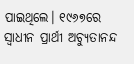ପାଇଥିଲେ। ୧୯୬୭ରେ ସ୍ୱାଧୀନ ପ୍ରାର୍ଥୀ ଅଚ୍ୟୁତାନନ୍ଦ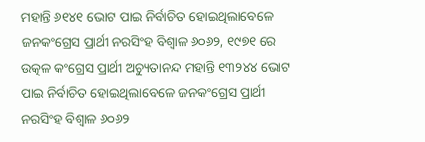ମହାନ୍ତି ୬୧୪୧ ଭୋଟ ପାଇ ନିର୍ବାଚିତ ହୋଇଥିଲାବେଳେ ଜନକଂଗ୍ରେସ ପ୍ରାର୍ଥୀ ନରସିଂହ ବିଶ୍ୱାଳ ୬୦୬୨, ୧୯୭୧ ରେ ଉତ୍କଳ କଂଗ୍ରେସ ପ୍ରାର୍ଥୀ ଅଚ୍ୟୁତାନନ୍ଦ ମହାନ୍ତି ୧୩୨୪୪ ଭୋଟ ପାଇ ନିର୍ବାଚିତ ହୋଇଥିଲାବେଳେ ଜନକଂଗ୍ରେସ ପ୍ରାର୍ଥୀ ନରସିଂହ ବିଶ୍ୱାଳ ୬୦୬୨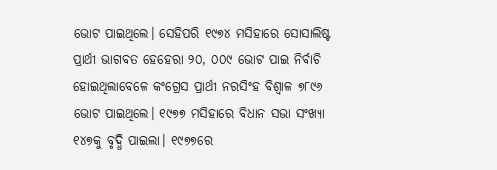ଭୋଟ ପାଇଥିଲେ। ସେହିପରି ୧୯୭୪ ମସିହାରେ ସୋସାଲିଷ୍ଟ ପ୍ରାର୍ଥୀ ଭାଗବତ ହେହେରା ୨୦, ୦୦୯ ଭୋଟ ପାଇ ନିର୍ବାଚି ହୋଇଥିଲାବେଳେ କଂଗ୍ରେସ ପ୍ରାର୍ଥୀ ନରସିଂହ ବିଶ୍ୱାଳ ୭୮୯୬ ଭୋଟ ପାଇଥିଲେ। ୧୯୭୭ ମସିହାରେ ବିଧାନ ସଭା ସଂଖ୍ୟା ୧୪୭କୁ ବୃଦ୍ଧି ପାଇଲା। ୧୯୭୭ରେ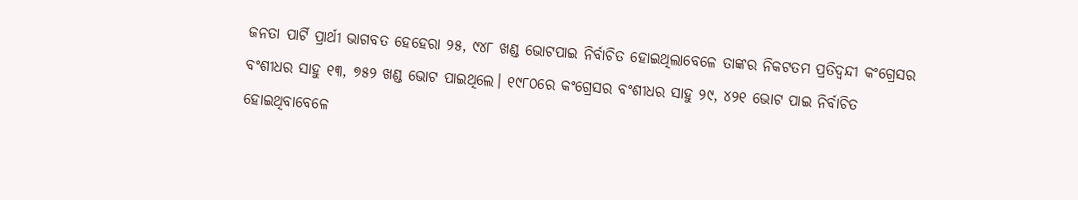ଜନତା ପାର୍ଟି ପ୍ରାର୍ଥୀ ଭାଗବତ ହେହେରା ୨୫, ୯୪୮ ଖଣ୍ଡ ଭୋଟପାଇ ନିର୍ବାଚିତ ହୋଇଥିଲାବେଳେ ତାଙ୍କର ନିକଟତମ ପ୍ରତିଦ୍ୱନ୍ଦୀ କଂଗ୍ରେସର ବଂଶୀଧର ସାହୁ ୧୩, ୭୫୨ ଖଣ୍ଡ ଭୋଟ ପାଇଥିଲେ। ୧୯୮୦ରେ କଂଗ୍ରେସର ବଂଶୀଧର ସାହୁ ୨୯, ୪୨୧ ଭୋଟ ପାଇ ନିର୍ବାଚିତ ହୋଇଥିବାବେଳେ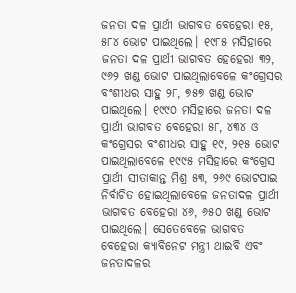ଜନତା ଦଳ ପ୍ରାର୍ଥୀ ଭାଗବତ ବେହେରା ୧୫, ୫୮୪ ଭୋଟ ପାଇଥିଲେ। ୧୯୮୫ ମସିହାରେ ଜନତା ଦଳ ପ୍ରାର୍ଥୀ ଭାଗବତ ହେହେରା ୩୨, ୯୬୨ ଖଣ୍ଡ ଭୋଟ ପାଇଥିଲାବେଳେ କଂଗ୍ରେସର ବଂଶୀଧର ସାହୁ ୨୮, ୭୫୭ ଖଣ୍ଡ ଭୋଟ ପାଇଥିଲେ। ୧୯୯୦ ମସିହାରେ ଜନତା ଦଳ ପ୍ରାର୍ଥୀ ଭାଗବତ ବେହେରା ୫୮, ୪୩୪ ଓ କଂଗ୍ରେସର ବଂଶୀଧର ସାହୁ ୧୯, ୨୧୫ ଭୋଟ ପାଇଥିଲାବେଳେ ୧୯୯୫ ମସିହାରେ କଂଗ୍ରେସ ପ୍ରାର୍ଥୀ ସୀତାକାନ୍ତ ମିଶ୍ର ୫୩, ୨୬୯ ଭୋଟପାଇ ନିର୍ବାଚିତ ହୋଇଥିଲାବେଳେ ଜନତାଦଳ ପ୍ରାର୍ଥୀ ଭାଗବତ ବେହେରା ୪୬, ୬୫୦ ଖଣ୍ଡ ଭୋଟ ପାଇଥିଲେ। ସେତେବେଳେ ଭାଗବତ ବେହେରା କ୍ୟାବିନେଟ ମନ୍ତ୍ରୀ ଥାଇବି ଏବଂ ଜନତାଦଳର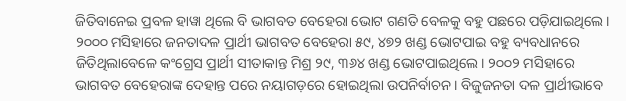ଜିତିବାନେଇ ପ୍ରବଳ ହାୱା ଥିଲେ ବି ଭାଗବତ ବେହେରା ଭୋଟ ଗଣତି ବେଳକୁ ବହୁ ପଛରେ ପଡ଼ିଯାଇଥିଲେ। ୨୦୦୦ ମସିହାରେ ଜନତାଦଳ ପ୍ରାର୍ଥୀ ଭାଗବତ ବେହେରା ୫୯, ୪୭୨ ଖଣ୍ଡ ଭୋଟପାଇ ବହୁ ବ୍ୟବଧାନରେ ଜିତିଥିଲାବେଳେ କଂଗ୍ରେସ ପ୍ରାର୍ଥୀ ସୀତାକାନ୍ତ ମିଶ୍ର ୨୯, ୩୬୪ ଖଣ୍ଡ ଭୋଟପାଇଥିଲେ। ୨୦୦୨ ମସିହାରେ ଭାଗବତ ବେହେରାଙ୍କ ଦେହାନ୍ତ ପରେ ନୟାଗଡ଼ରେ ହୋଇଥିଲା ଉପନିର୍ବାଚନ। ବିଜୁଜନତା ଦଳ ପ୍ରାର୍ଥୀଭାବେ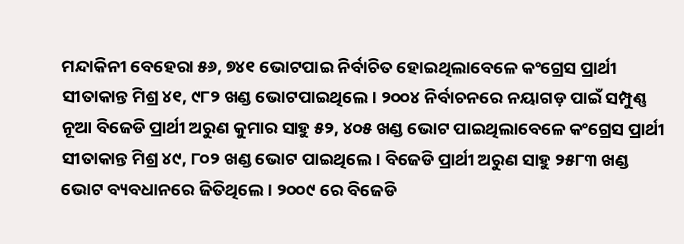ମନ୍ଦାକିନୀ ବେହେରା ୫୬, ୭୪୧ ଭୋଟପାଇ ନିର୍ବାଚିତ ହୋଇଥିଲାବେଳେ କଂଗ୍ରେସ ପ୍ରାର୍ଥୀ ସୀତାକାନ୍ତ ମିଶ୍ର ୪୧, ୯୮୨ ଖଣ୍ଡ ଭୋଟପାଇଥିଲେ। ୨୦୦୪ ନିର୍ବାଚନରେ ନୟାଗଡ଼ ପାଇଁ ସମ୍ପୁଣ୍ଣ ନୂଆ ବିଜେଡି ପ୍ରାର୍ଥୀ ଅରୁଣ କୁମାର ସାହୁ ୫୨, ୪୦୫ ଖଣ୍ଡ ଭୋଟ ପାଇଥିଲାବେଳେ କଂଗ୍ରେସ ପ୍ରାର୍ଥୀ ସୀତାକାନ୍ତ ମିଶ୍ର ୪୯, ୮୦୨ ଖଣ୍ଡ ଭୋଟ ପାଇଥିଲେ। ବିଜେଡି ପ୍ରାର୍ଥୀ ଅରୁଣ ସାହୁ ୨୫୮୩ ଖଣ୍ଡ ଭୋଟ ବ୍ୟବଧାନରେ ଜିତିଥିଲେ। ୨୦୦୯ ରେ ବିଜେଡି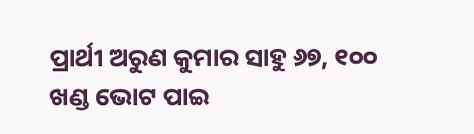ପ୍ରାର୍ଥୀ ଅରୁଣ କୁମାର ସାହୁ ୬୭, ୧୦୦ ଖଣ୍ଡ ଭୋଟ ପାଇ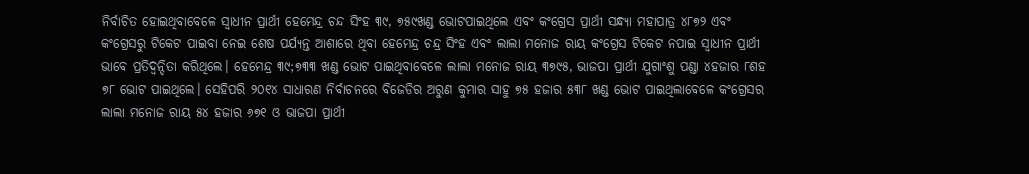ନିର୍ବାଚିତ ହୋଇଥିବାବେଳେ ସ୍ୱାଧୀନ ପ୍ରାର୍ଥୀ ହେମେନ୍ଦ୍ର ଚନ୍ଦ ସିଂହ ୩୯, ୭୫୯ଖଣ୍ଡ ଭୋଟପାଇଥିଲେ ଏବଂ କଂଗ୍ରେସ ପ୍ରାର୍ଥୀ ସନ୍ଧ୍ୟା ମହାପାତ୍ର ୪୮୭୨ ଏବଂ କଂଗ୍ରେସରୁ ଟିକେଟ ପାଇବା ନେଇ ଶେଷ ପର୍ଯ୍ୟନ୍ତ ଆଶାରେ ଥିବା ହେମେନ୍ଦ୍ର ଚନ୍ଦ୍ର ସିଂହ ଏବଂ ଲାଲା ମନୋଜ ରାୟ କଂଗ୍ରେସ ଟିକେଟ ନପାଇ ସ୍ୱାଧୀନ ପ୍ରାର୍ଥୀ ଭାବେ ପ୍ରତିଦ୍ୱନ୍ଦିତା କରିଥିଲେ। ହେମେନ୍ଦ୍ର ୩୯;୭୩୩ ଖଣ୍ଡ ଭୋଟ ପାଇଥିବାବେଳେ ଲାଲା ମନୋଜ ରାୟ ୩୭୯୫, ଭାଜପା ପ୍ରାର୍ଥୀ ଯୁଗାଂଶୁ ପଣ୍ଡା ୪ହଜାର ୮ଶହ ୭୮ ଭୋଟ ପାଇଥିଲେ। ସେହିପରି ୨୦୧୪ ସାଧାରଣ ନିର୍ବାଚନରେ ବିଜେଡିର ଅରୁଣ କୁମାର ସାହୁ ୭୫ ହଜାର ୫୩୮ ଖଣ୍ଡ ଭୋଟ ପାଇଥିଲାବେଳେ କଂଗ୍ରେସର ଲାଲା ମନୋଜ ରାୟ ୫୪ ହଜାର ୬୭୧ ଓ ଭାଜପା ପ୍ରାର୍ଥୀ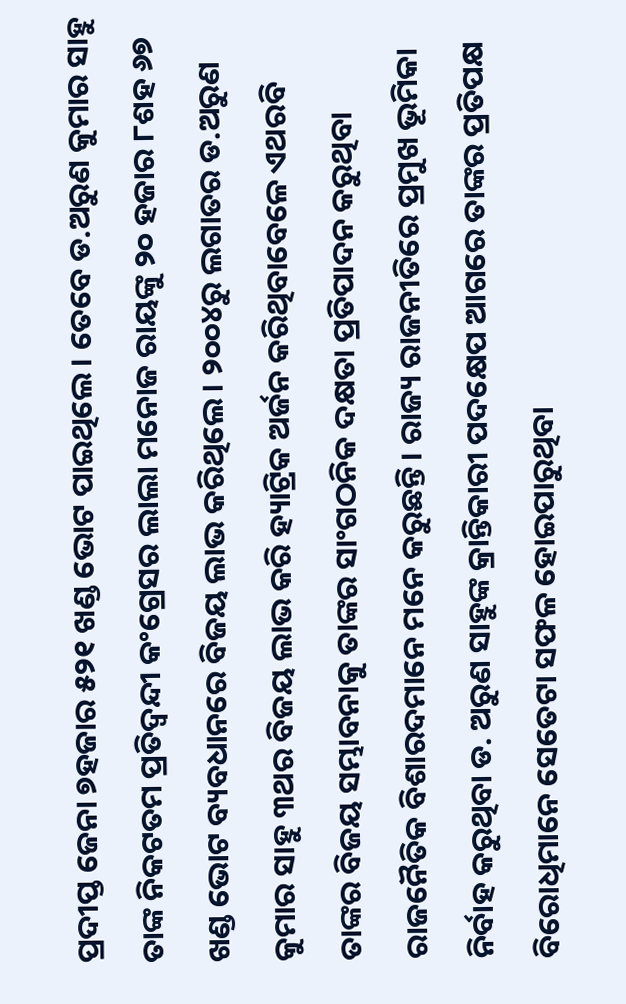ପ୍ରଦୀପ୍ତ ଜେନା ୭ହଜାର ୫୨୧ ଖଣ୍ଡ ଭୋଟ ପାଇଥିଲେ। ତେବେ ଡ.ଅରୁଣ କୁମାର ସାହୁ ତାଙ୍କ ନିକଟତମ ପ୍ରତିଦ୍ୱନ୍ଦୀ କଂଗ୍ରେସର ଲାଲା ମନୋଜ ରାୟଙ୍କୁ ୨୦ ହଜାର ୮ଶହ ୬୭ ଖଣ୍ଡ ଭୋଟ ବ୍ୟବଧାନରେ ବିଜୟ ଲାଭ କରିଥିଲେ। ୨୦୦୪ରୁ ଲଗାତର ଡ.ଅରୁଣ କୁମାର ସାହୁ ୩ଥର ବିଜୟ ଲାଭ କରି ହ୍ୟାଟ୍ରିକ ଅର୍ଜନ କରିଥିବାବେଳେ ଏଥରବି ତାଙ୍କର ବିଜୟ ସମ୍ଭାବନାକୁ ତାଙ୍କର ସାଂଗଠନିକ ଦକ୍ଷତା ପ୍ରତିପାଦନ କରୁଥିବା ରାଜନୈତିକ ବିଶାରଦମାନେ ମନେ କରୁଛନ୍ତି। ରାଜ୍ୟ ରାଜନୀତିରେ ପ୍ରମୁଖ ଭୂମିକା ନିର୍ବାହ କରୁଥିବା ଡ. ଅରୁଣ ସାହୁଙ୍କ କ୍ରାନ୍ତିକାରୀ ପଦକ୍ଷେପ ଆଗରେ ତାଙ୍କର ପ୍ରତିପକ୍ଷ ବିରୋଧିମାନେ ସେତେଟା ସଫଳ ହୋଇପାରୁଥିବା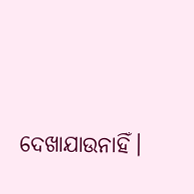ଦେଖାଯାଉନାହିଁ।